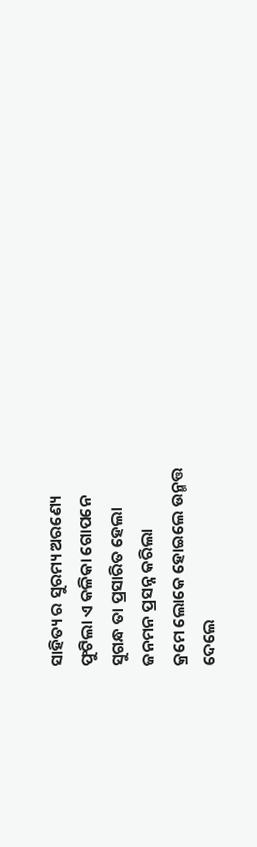ସାହିତ୍ୟ ର ସୁରମ୍ୟ ଅରଣ୍ୟେ
ଫୁଟିଲା ଏ କଳିକା ଗୋପନେ
ସୁଗନ୍ଧ ତା ପ୍ରସାରିତ ହେଲା
ଜନମନ ପ୍ରସନ୍ନ କରିଲା
କ୍ରମେ ଲୋକେ ହୋଇଲେ ଉନ୍ମତ୍ତ
ଦେଲେ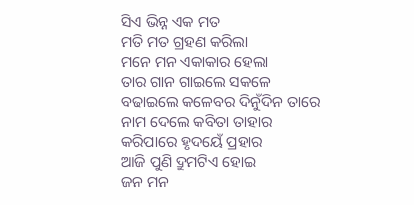ସିଏ ଭିନ୍ନ ଏକ ମତ
ମତି ମତ ଗ୍ରହଣ କରିଲା
ମନେ ମନ ଏକାକାର ହେଲା
ତାର ଗାନ ଗାଇଲେ ସକଳେ
ବଢାଇଲେ କଳେବର ଦିନୁଁଦିନ ତାରେ
ନାମ ଦେଲେ କବିତା ତାହାର
କରିପାରେ ହୃଦୟେଁ ପ୍ରହାର
ଆଜି ପୁଣି ଦ୍ରୁମଟିଏ ହୋଇ
ଜନ ମନ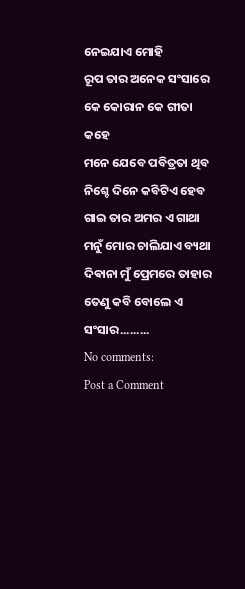ନେଇଯାଏ ମୋହି
ରୂପ ତାର ଅନେକ ସଂସାରେ
କେ କୋରାନ କେ ଗୀତା କହେ
ମନେ ଯେବେ ପବିତ୍ରତା ଥିବ
ନିଶ୍ଚେ ଦିନେ କବିଟିଏ ହେବ
ଗାଇ ତାର ଅମର ଏ ଗାଥା
ମନୁଁ ମୋର ଚାଲିଯାଏ ବ୍ୟଥା
ଦିଵାନା ମୁଁ ପ୍ରେମରେ ତାହାର
ତେଣୁ କବି ବୋଲେ ଏ ସଂସାର.........
No comments:
Post a Comment